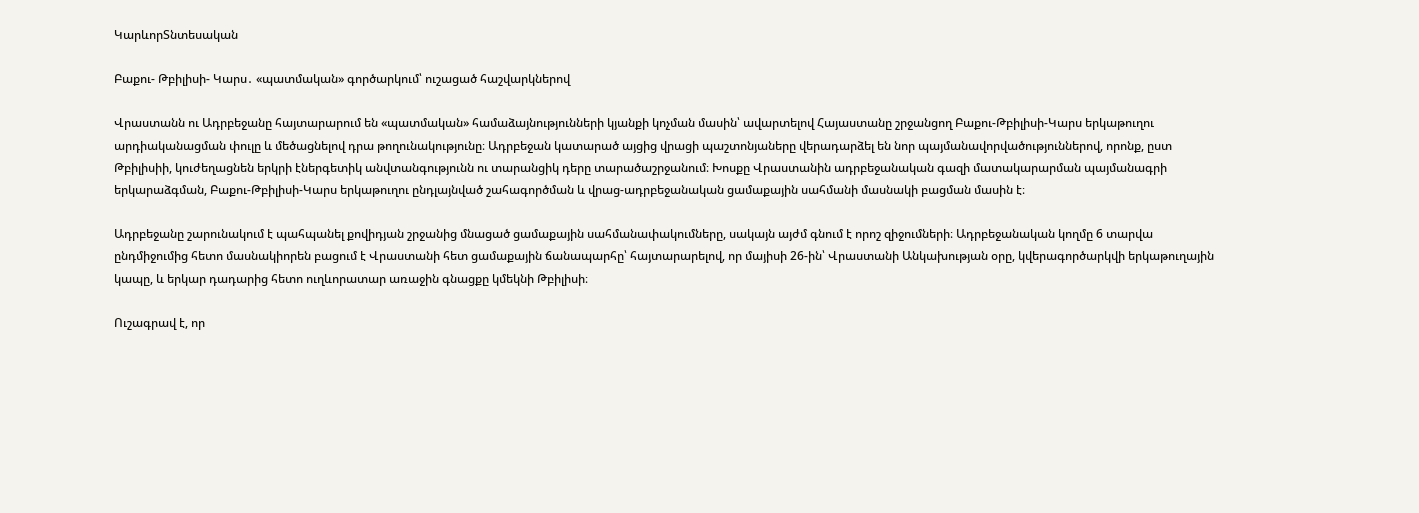ԿարևորՏնտեսական

Բաքու- Թբիլիսի- Կարս․ «պատմական» գործարկում՝ ուշացած հաշվարկներով

Վրաստանն ու Ադրբեջանը հայտարարում են «պատմական» համաձայնությունների կյանքի կոչման մասին՝ ավարտելով Հայաստանը շրջանցող Բաքու-Թբիլիսի-Կարս երկաթուղու արդիականացման փուլը և մեծացնելով դրա թողունակությունը։ Ադրբեջան կատարած այցից վրացի պաշտոնյաները վերադարձել են նոր պայմանավորվածություններով, որոնք, ըստ Թբիլիսիի, կուժեղացնեն երկրի էներգետիկ անվտանգությունն ու տարանցիկ դերը տարածաշրջանում։ Խոսքը Վրաստանին ադրբեջանական գազի մատակարարման պայմանագրի երկարաձգման, Բաքու-Թբիլիսի-Կարս երկաթուղու ընդլայնված շահագործման և վրաց-ադրբեջանական ցամաքային սահմանի մասնակի բացման մասին է։

Ադրբեջանը շարունակում է պահպանել քովիդյան շրջանից մնացած ցամաքային սահմանափակումները, սակայն այժմ գնում է որոշ զիջումների։ Ադրբեջանական կողմը 6 տարվա ընդմիջումից հետո մասնակիորեն բացում է Վրաստանի հետ ցամաքային ճանապարհը՝ հայտարարելով, որ մայիսի 26-ին՝ Վրաստանի Անկախության օրը, կվերագործարկվի երկաթուղային կապը, և երկար դադարից հետո ուղևորատար առաջին գնացքը կմեկնի Թբիլիսի։

Ուշագրավ է, որ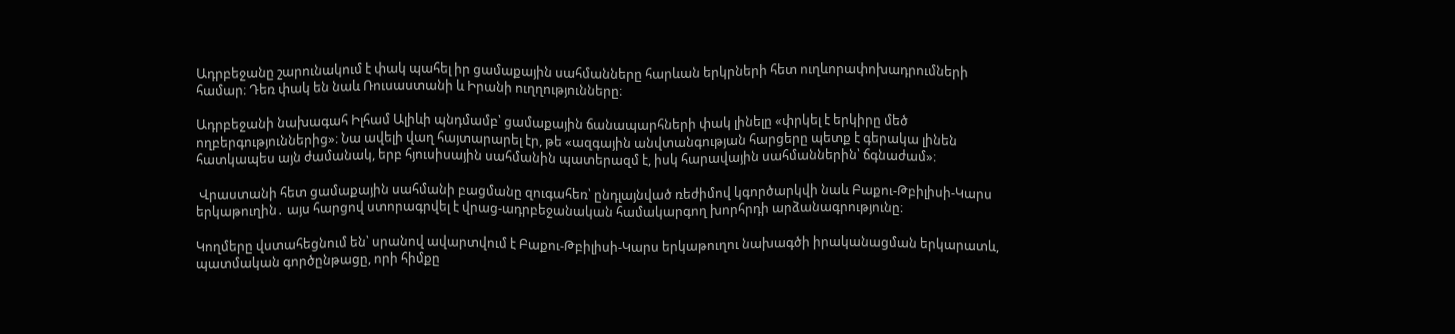Ադրբեջանը շարունակում է փակ պահել իր ցամաքային սահմանները հարևան երկրների հետ ուղևորափոխադրումների համար։ Դեռ փակ են նաև Ռուսաստանի և Իրանի ուղղությունները։

Ադրբեջանի նախագահ Իլհամ Ալիևի պնդմամբ՝ ցամաքային ճանապարհների փակ լինելը «փրկել է երկիրը մեծ ողբերգություններից»։ Նա ավելի վաղ հայտարարել էր, թե «ազգային անվտանգության հարցերը պետք է գերակա լինեն հատկապես այն ժամանակ, երբ հյուսիսային սահմանին պատերազմ է, իսկ հարավային սահմաններին՝ ճգնաժամ»։

 Վրաստանի հետ ցամաքային սահմանի բացմանը զուգահեռ՝ ընդլայնված ռեժիմով կգործարկվի նաև Բաքու-Թբիլիսի-Կարս երկաթուղին․ այս հարցով ստորագրվել է վրաց-ադրբեջանական համակարգող խորհրդի արձանագրությունը։

Կողմերը վստահեցնում են՝ սրանով ավարտվում է Բաքու-Թբիլիսի-Կարս երկաթուղու նախագծի իրականացման երկարատև, պատմական գործընթացը, որի հիմքը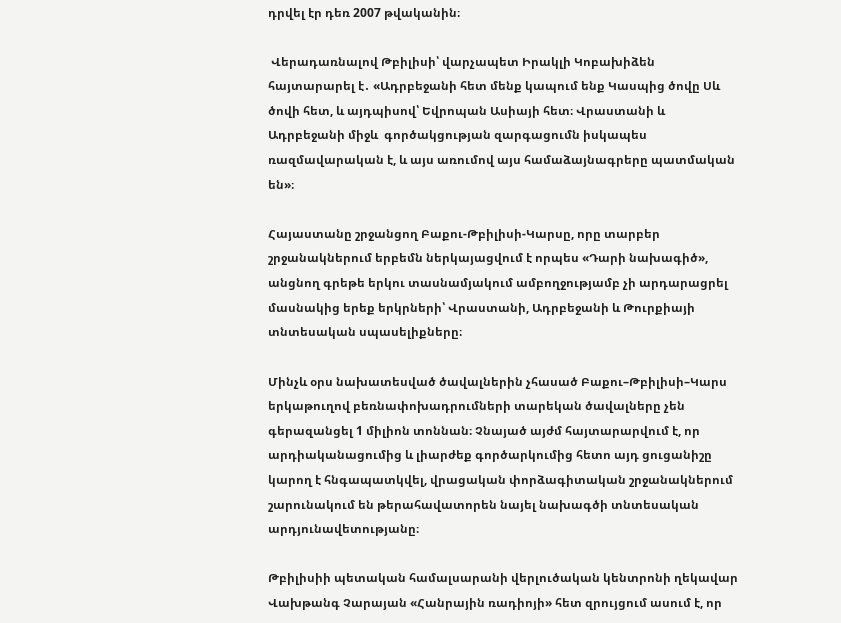դրվել էր դեռ 2007 թվականին։

 Վերադառնալով Թբիլիսի՝ վարչապետ Իրակլի Կոբախիձեն հայտարարել է․ «Ադրբեջանի հետ մենք կապում ենք Կասպից ծովը Սև ծովի հետ, և այդպիսով՝ Եվրոպան Ասիայի հետ։ Վրաստանի և Ադրբեջանի միջև  գործակցության զարգացումն իսկապես ռազմավարական է, և այս առումով այս համաձայնագրերը պատմական  են»։

Հայաստանը շրջանցող Բաքու-Թբիլիսի-Կարսը, որը տարբեր շրջանակներում երբեմն ներկայացվում է որպես «Դարի նախագիծ», անցնող գրեթե երկու տասնամյակում ամբողջությամբ չի արդարացրել մասնակից երեք երկրների՝ Վրաստանի, Ադրբեջանի և Թուրքիայի տնտեսական սպասելիքները։

Մինչև օրս նախատեսված ծավալներին չհասած Բաքու–Թբիլիսի–Կարս երկաթուղով բեռնափոխադրումների տարեկան ծավալները չեն գերազանցել 1 միլիոն տոննան։ Չնայած այժմ հայտարարվում է, որ արդիականացումից և լիարժեք գործարկումից հետո այդ ցուցանիշը կարող է հնգապատկվել, վրացական փորձագիտական շրջանակներում շարունակում են թերահավատորեն նայել նախագծի տնտեսական արդյունավետությանը։

Թբիլիսիի պետական համալսարանի վերլուծական կենտրոնի ղեկավար Վախթանգ Չարայան «Հանրային ռադիոյի» հետ զրույցում ասում է, որ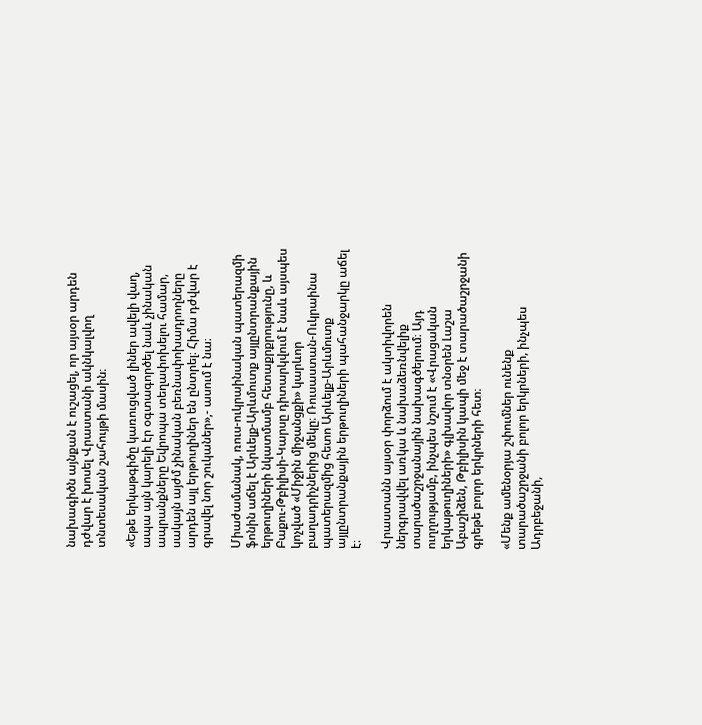նախագիծն այնքան է ուշացել, որ այսօր արդեն դժվար է խոսել Վրաստանի ակնկալվող տնտեսական շահույթի մասին։

«Եթե երկաթգիծը կառուցված լիներ ավելի վաղ, ապա այն կարելի էր օգտագործել նաև չինական ապրանքները Եվրոպա տեղափոխելու համար, սակայն այժմ չինական բեռնափոխադրողները արդեն այլ երթուղիներ են ընտրել։ Հիմա դժվար է գրավել նոր շուկաներ»,- ասում է նա։

Միաժամանակ, ռուս-ուկրաինական պատերազմի ֆոնին աճել է Արևելք-Արևմուտք այլընտրանքային երթուղիների նկատմամբ հետաքրքրությունը, և Բաքու-Թբիլիսի-Կարսը դիտարկվում է նաև այսպես կոչված «Միջին միջանցքի» կարևոր բաղադրիչներից մեկը։ Ռուսաստան-Ուկրաինա պատերազմից հետո Արևելք-Արևմուտք այլընտրանքային երթուղիների պահանջարկը աճել է։

Վրաստանն այսօր փորձում է ակտիվորեն ներգրավվել առկա և նախաձեռնվելիք տարածաշրջանային նախագծերում։ Այդ ուղղությամբ, ինչպես նշում է «Վրացական երկաթուղիների» գլխավոր տնօրեն Լաշա Աբաշիձեն, Թբիլիսին կապի մեջ է տարածաշրջանի գրեթե բոլոր երկրների հետ։

«Մենք ամենօրյա շփումներ ունենք տարածաշրջանի բոլոր երկրների, ինչպես Ադրբեջանի,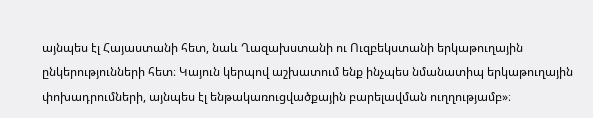այնպես էլ Հայաստանի հետ, նաև Ղազախստանի ու Ուզբեկստանի երկաթուղային ընկերությունների հետ։ Կայուն կերպով աշխատում ենք ինչպես նմանատիպ երկաթուղային փոխադրումների, այնպես էլ ենթակառուցվածքային բարելավման ուղղությամբ»։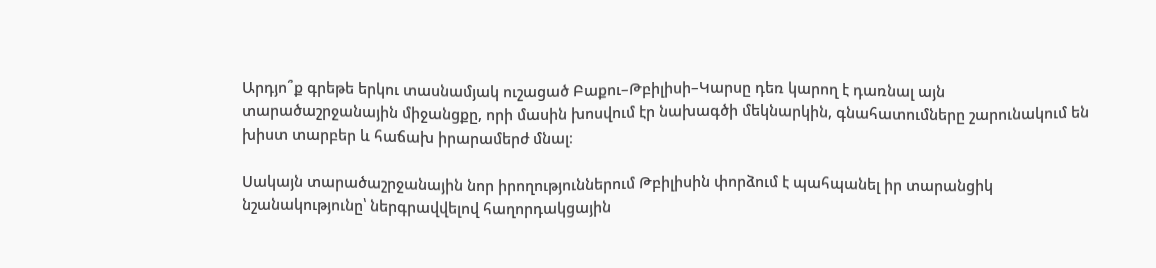Արդյո՞ք գրեթե երկու տասնամյակ ուշացած Բաքու–Թբիլիսի–Կարսը դեռ կարող է դառնալ այն տարածաշրջանային միջանցքը, որի մասին խոսվում էր նախագծի մեկնարկին, գնահատումները շարունակում են խիստ տարբեր և հաճախ իրարամերժ մնալ։

Սակայն տարածաշրջանային նոր իրողություններում Թբիլիսին փորձում է պահպանել իր տարանցիկ նշանակությունը՝ ներգրավվելով հաղորդակցային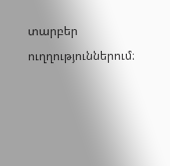տարբեր ուղղություններում։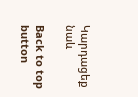Կարդացեք նաև

Back to top button